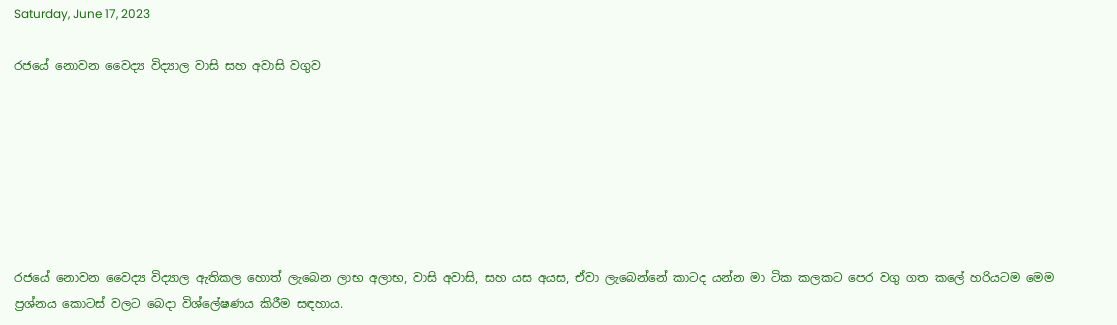Saturday, June 17, 2023

රජයේ නොවන වෛද්‍ය විද්‍යාල වාසි සහ අවාසි වගුව







රජයේ නොවන වෛද්‍ය විද්‍යාල ඇතිකල හොත් ලැබෙන ලාභ අලාභ, වාසි අවාසි, සහ යස අයස, ඒවා ලැබෙන්නේ කාටද යන්න මා ටික කලකට පෙර වගු ගත කලේ හරියටම මෙම ප්‍රශ්නය කොටස් වලට බෙදා විශ්ලේෂණය කිරීම සඳහාය.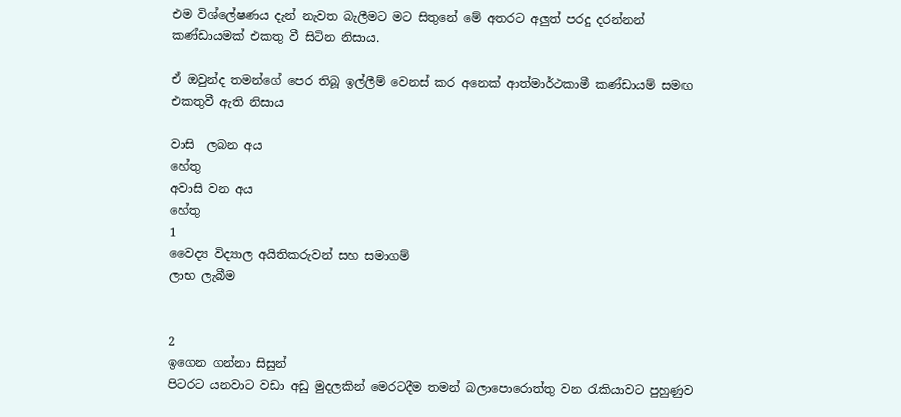එම විශ්ලේෂණය දැන් නැවත බැලීමට මට සිතුනේ මේ අතරට අලුත් පරදු දරන්නන් කණ්ඩායමක් එකතු වී සිටින නිසාය.

ඒ ඔවුන්ද තමන්ගේ පෙර තිබූ ඉල්ලීම් වෙනස් කර අනෙක් ආත්මාර්ථකාමී කණ්ඩායම් සමඟ එකතුවී ඇති නිසාය

වාසි  ලබන අය
හේතු
අවාසි වන අය
හේතු
1
වෛද්‍ය විද්‍යාල අයිතිකරුවන් සහ සමාගම්
ලාභ ලැබීම


2
ඉගෙන ගන්නා සිසුන්
පිටරට යනවාට වඩා අඩු මුදලකින් මෙරටදීම තමන් බලාපොරොත්තු වන රැකියාවට පුහුණුව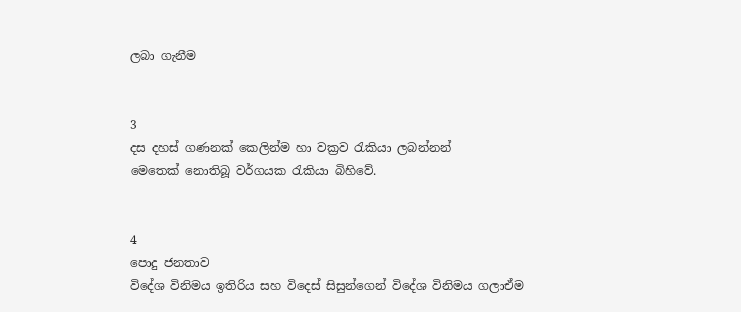ලබා ගැනීම


3
දස දහස් ගණනක් කෙලින්ම හා වක්‍රව රැකියා ලබන්නන්
මෙතෙක් නොතිබූ වර්ගයක රැකියා බිහිවේ.


4
පොදු ජනතාව
විදේශ විනිමය ඉතිරිය සහ විදෙස් සිසුන්ගෙන් විදේශ විනිමය ගලාඒම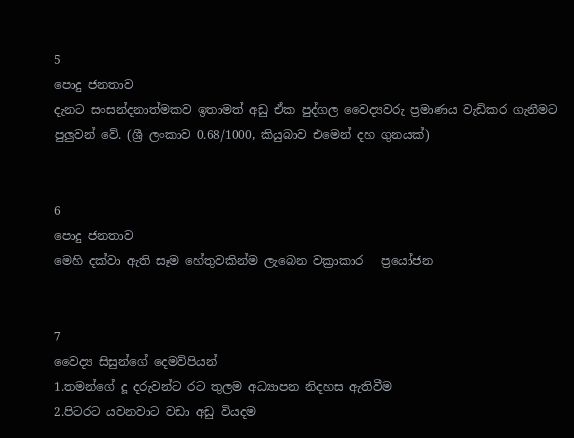5
පොදු ජනතාව
දැනට සංසන්දනාත්මකව ඉතාමත් අඩු ඒක පුද්ගල වෛද්‍යවරු ප්‍රමාණය වැඩිකර ගැනීමට පුලුවන් වේ. (ශ්‍රී ලංකාව 0.68/1000, කියුබාව එමෙන් දහ ගුනයක්)


6
පොදු ජනතාව
මෙහි දක්වා ඇති සෑම හේතුවකින්ම ලැබෙන වක්‍රාකාර   ප්‍රයෝජන


7
වෛද්‍ය සිසුන්ගේ දෙමව්පියන්
1.තමන්ගේ දූ දරුවන්ට රට තුලම අධ්‍යාපන නිදහස ඇතිවීම
2.පිටරට යවනවාට වඩා අඩු වියදම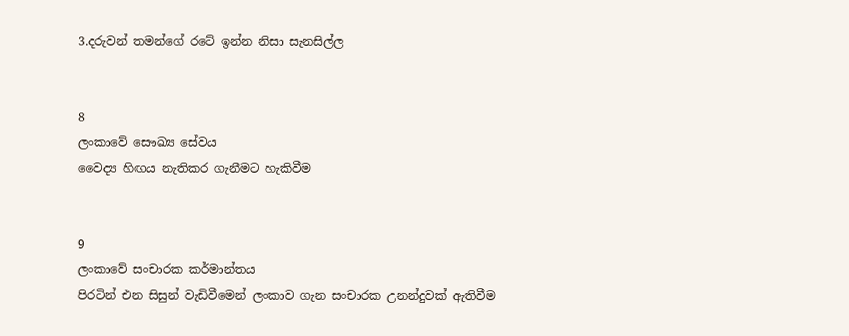3.දරුවන් තමන්ගේ රටේ ඉන්න නිසා සැනසිල්ල


8
ලංකාවේ සෞඛ්‍ය සේවය
වෛද්‍ය හිඟය නැතිකර ගැනීමට හැකිවීම


9
ලංකාවේ සංචාරක කර්මාන්තය
පිරටින් එන සිසුන් වැඩිවීමෙන් ලංකාව ගැන සංචාරක උනන්දුවක් ඇතිවීම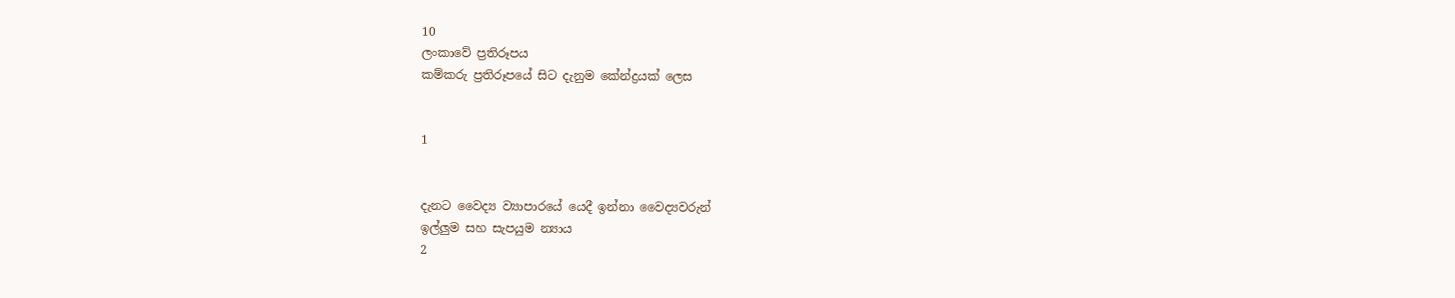10
ලංකාවේ ප්‍රතිරූපය
කම්කරු ප්‍රතිරූපයේ සිට දැනුම කේන්ද්‍රයක් ලෙස


1


දැනට වෛද්‍ය ව්‍යාපාරයේ යෙදී ඉන්නා වෛද්‍යවරුන්
ඉල්ලුම සහ සැපයුම න්‍යාය
2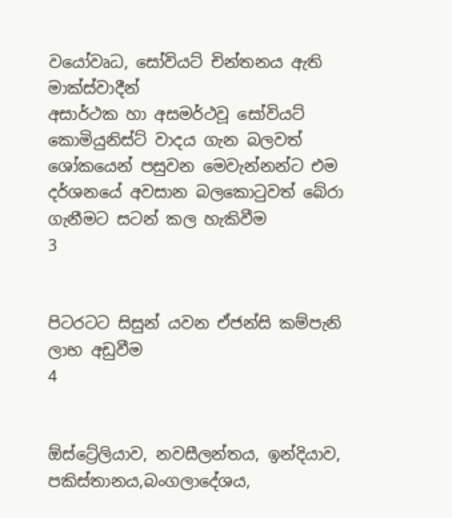වයෝවෘධ, සෝවියට් චින්තනය ඇති මාක්ස්වාදීන්
අසාර්ථක හා අසමර්ථවූ සෝවියට් කොමියුනිස්ට් වාදය ගැන බලවත් ශෝකයෙන් පසුවන මෙවැන්නන්ට එම දර්ශනයේ අවසාන බලකොටුවත් බේරා ගැනීමට සටන් කල හැකිවීම
3


පිටරටට සිසුන් යවන ඒජන්සි කම්පැනි
ලාභ අඩුවීම
4


ඕස්ට්‍රේලියාව, නවසීලන්තය, ඉන්දියාව, පකිස්තානය,බංගලාදේශය,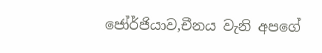ජෝර්ජියාව,චීනය වැනි අපගේ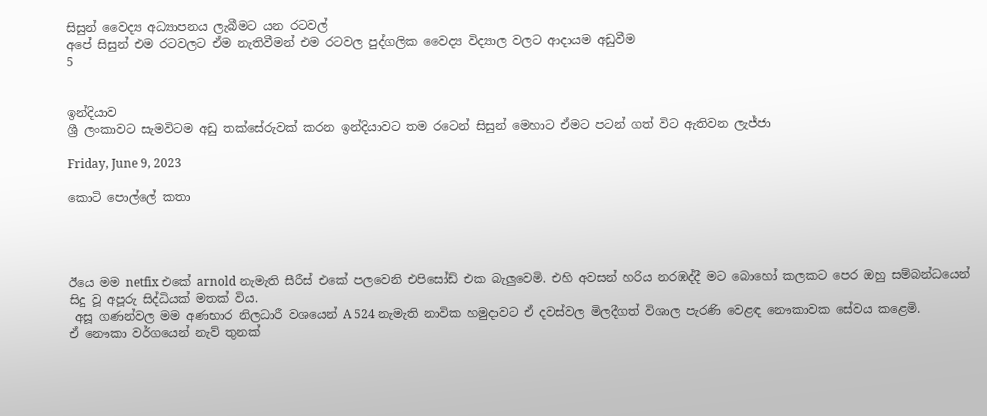සිසුන් වෛද්‍ය අධ්‍යාපනය ලැබීමට යන රටවල්
අපේ සිසුන් එම රටවලට ඒම නැතිවීමන් එම රටවල පුද්ගලික වෛද්‍ය විද්‍යාල වලට ආදායම අඩුවීම
5


ඉන්දියාව
ශ්‍රී ලංකාවට සැමවිටම අඩු තක්සේරුවක් කරන ඉන්දියාවට තම රටෙන් සිසුන් මෙහාට ඒමට පටන් ගත් විට ඇතිවන ලැජ්ජා

Friday, June 9, 2023

කොටි පොල්ලේ කතා




ඊයෙ මම netfix එකේ arnold නැමැති සීරීස් එකේ පලවෙනි එපිසෝඩ් එක බැලුවෙමි. එහි අවසන් හරිය නරඹද්දී මට බොහෝ කලකට පෙර ඔහු සම්බන්ධයෙන් සිදු වූ අපූරු සිද්ධියක් මතක් විය.
 අසූ ගණන්වල මම අණභාර නිලධාරී වශයෙන් A 524 නැමැති නාවික හමුදාවට ඒ දවස්වල මිලදීගත් විශාල පැරණි වෙළඳ නෞකාවක සේවය කළෙමි.
ඒ නෞකා වර්ගයෙන් නැව් තුනක්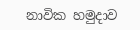නාවික හමුදාව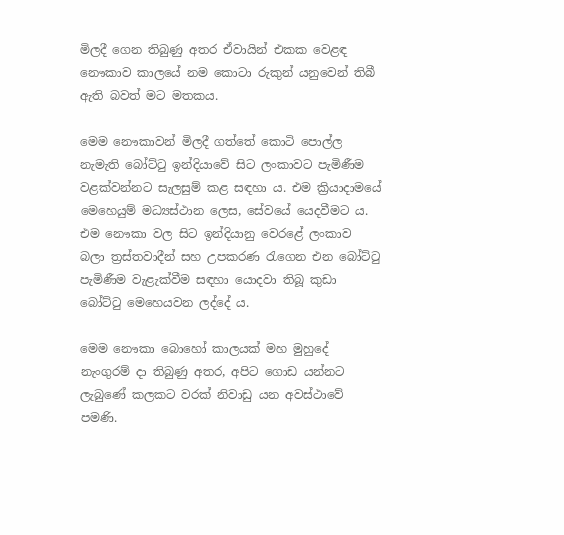මිලදී ගෙන තිබුණු අතර ඒවායින් එකක වෙළඳ නෞකාව කාලයේ නම කොටා රුකුන් යනුවෙන් තිබී ඇති බවත් මට මතකය.

මෙම නෞකාවන් මිලදී ගත්තේ කොටි පොල්ල නැමැති බෝට්ටු ඉන්දියාවේ සිට ලංකාවට පැමිණීම වළක්වන්නට සැලසුම් කළ සඳහා ය. එම ක්‍රියාදාමයේ මෙහෙයුම් මධ්‍යස්ථාන ලෙස, සේවයේ යෙදවීමට ය. එම නෞකා වල සිට ඉන්දියානු වෙරළේ ලංකාව බලා ත්‍රස්තවාදීන් සහ උපකරණ රැගෙන එන බෝට්ටු පැමිණීම වැළැක්වීම සඳහා යොදවා තිබූ කුඩා බෝට්ටු මෙහෙයවන ලද්දේ ය.

මෙම නෞකා බොහෝ කාලයක් මහ මුහුදේ නැංගුරම් දා තිබුණු අතර, අපිට ගොඩ යන්නට ලැබුණේ කලකට වරක් නිවාඩු යන අවස්ථාවේ පමණි.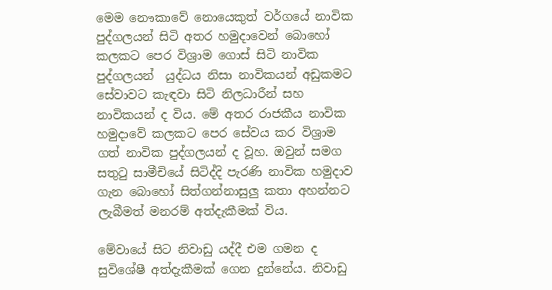මෙම නෞකාවේ නොයෙකුත් වර්ගයේ නාවික පුද්ගලයන් සිටි අතර හමුදාවෙන් බොහෝ කලකට පෙර විශ්‍රාම ගොස් සිටි නාවික පුද්ගලයන්  යුද්ධය නිසා නාවිකයන් අඩුකමට සේවාවට කැඳවා සිටි නිලධාරීන් සහ නාවිකයන් ද විය. මේ අතර රාජකීය නාවික හමුදාවේ කලකට පෙර සේවය කර විශ්‍රාම ගත් නාවික පුද්ගලයන් ද වූහ. ඔවුන් සමග සතුටු සාමීචියේ සිටිද්දි පැරණි නාවික හමුදාව ගැන බොහෝ සිත්ගන්නාසුලු කතා අහන්නට ලැබීමත් මනරම් අත්දැකීමක් විය.

මේවායේ සිට නිවාඩු යද්දී එම ගමන ද සුවිශේෂී අත්දැකීමක් ගෙන දුන්නේය. නිවාඩු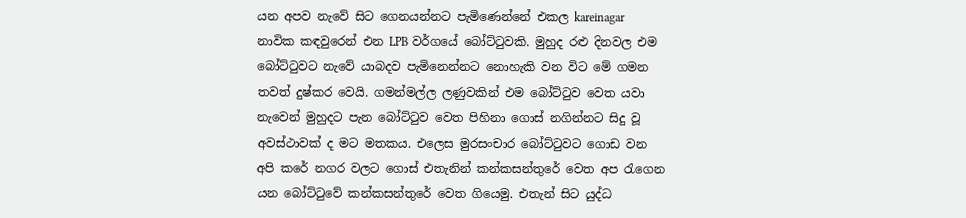යන අපව නැවේ සිට ගෙනයන්නට පැමිණෙන්නේ එකල kareinagar නාවික කඳවුරෙන් එන LPB වර්ගයේ බෝට්ටුවකි. මුහුද රළු දිනවල එම බෝට්ටුවට නැවේ යාබදව පැමිනෙන්නට නොහැකි වන විට මේ ගමන තවත් දුෂ්කර වෙයි. ගමන්මල්ල ලණුවකින් එම බෝට්ටුව වෙත යවා නැවෙන් මුහුදට පැන බෝට්ටුව වෙත පිහිනා ගොස් නගින්නට සිදු වූ අවස්ථාවක් ද මට මතකය. එලෙස මුරසංචාර බෝට්ටුවට ගොඩ වන අපි කරේ නගර වලට ගොස් එතැනින් කන්කසන්තුරේ වෙත අප රැගෙන යන බෝට්ටුවේ කන්කසන්තුරේ වෙත ගියෙමු. එතැන් සිට යුද්ධ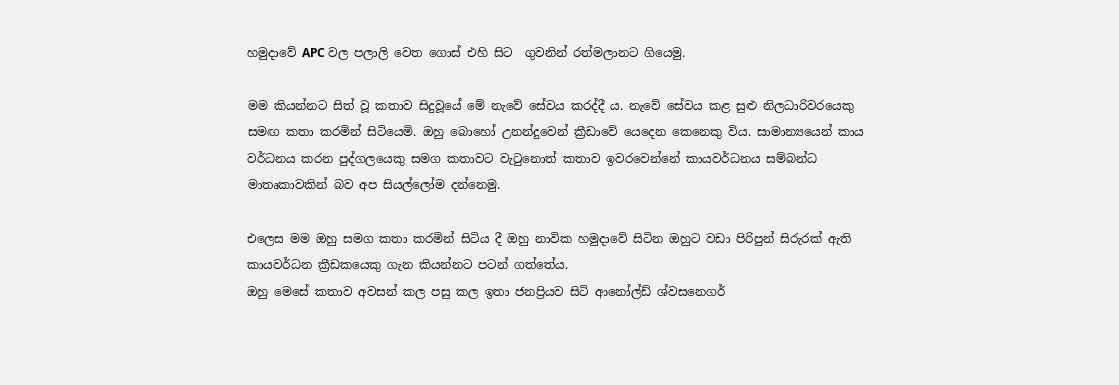හමුදාවේ APC වල පලාලි වෙත ගොස් එහි සිට  ගුවනින් රත්මලානට ගියෙමු.

මම කියන්නට සිත් වූ කතාව සිදුවූයේ මේ නැවේ සේවය කරද්දී ය. නැවේ සේවය කළ සුළු නිලධාරිවරයෙකු සමඟ කතා කරමින් සිටියෙමි. ඔහු බොහෝ උනන්දුවෙන් ක්‍රීඩාවේ යෙදෙන කෙනෙකු විය. සාමාන්‍යයෙන් කාය වර්ධනය කරන පුද්ගලයෙකු සමග කතාවට වැටුනොත් කතාව ඉවරවෙන්නේ කායවර්ධනය සම්බන්ධ මාතෘකාවකින් බව අප සියල්ලෝම දන්නෙමු.

එලෙස මම ඔහු සමග කතා කරමින් සිටිය දී ඔහු නාවික හමුදාවේ සිටින ඔහුට වඩා පිරිපුන් සිරුරක් ඇති කායවර්ධන ක්‍රීඩකයෙකු ගැන කියන්නට පටන් ගත්තේය.
ඔහු මෙසේ කතාව අවසන් කල පසු කල ඉතා ජනප්‍රියව සිටි ආනෝල්ඩ් ශ්වසනෙගර්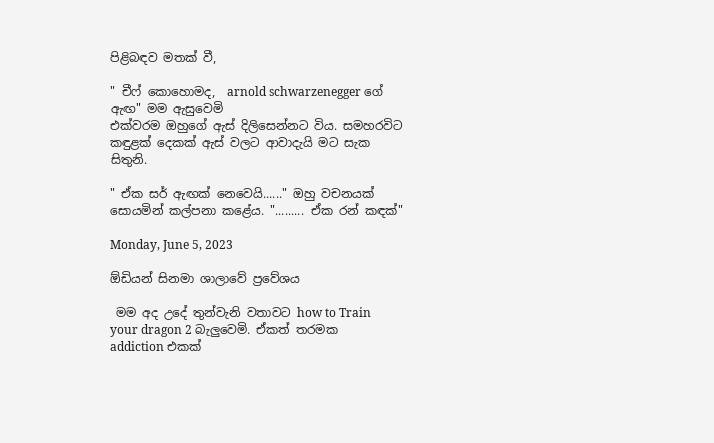පිළිබඳව මතක් වී,

" චීෆ් කොහොමද,  arnold schwarzenegger ගේ ඇඟ" මම ඇසුවෙමි
එක්වරම ඔහුගේ ඇස් දිලිසෙන්නට විය. සමහරවිට කඳුළක් දෙකක් ඇස් වලට ආවාදැයි මට සැක සිතුනි.

" ඒක සර් ඇඟක් නෙවෙයි......" ඔහු වචනයක් සොයමින් කල්පනා කළේය. "......... ඒක රන් කඳක්"

Monday, June 5, 2023

ඕඩියන් සිනමා ශාලාවේ ප්‍රවේශය

 මම අද උදේ තුන්වැනි වතාවට how to Train your dragon 2 බැලුවෙමි. ඒකත් තරමක addiction එකක්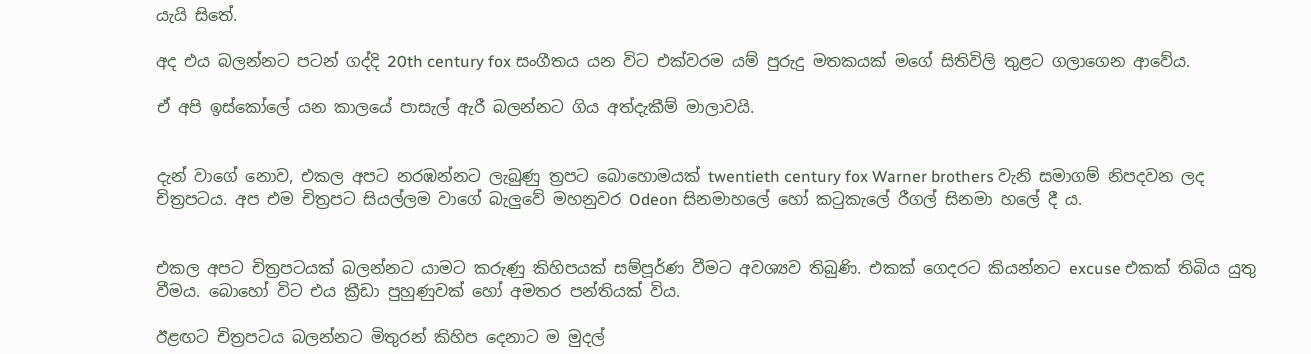යැයි සිතේ.

අද එය බලන්නට පටන් ගද්දි 20th century fox සංගීතය යන විට එක්වරම යම් පුරුදු මතකයක් මගේ සිතිවිලි තුළට ගලාගෙන ආවේය.

ඒ අපි ඉස්කෝලේ යන කාලයේ පාසැල් ඇරී බලන්නට ගිය අත්දැකීම් මාලාවයි.


දැන් වාගේ නොව, එකල අපට නරඹන්නට ලැබුණු ත්‍රපට බොහොමයක් twentieth century fox Warner brothers වැනි සමාගම් නිපදවන ලද චිත්‍රපටය. අප එම චිත්‍රපට සියල්ලම වාගේ බැලුවේ මහනුවර Odeon සිනමාහලේ හෝ කටුකැලේ රීගල් සිනමා හලේ දී ය.


එකල අපට චිත්‍රපටයක් බලන්නට යාමට කරුණු කිහිපයක් සම්පූර්ණ වීමට අවශ්‍යව තිබුණි. එකක් ගෙදරට කියන්නට excuse එකක් තිබිය යුතු වීමය. බොහෝ විට එය ක්‍රීඩා පුහුණුවක් හෝ අමතර පන්තියක් විය.

ඊළඟට චිත්‍රපටය බලන්නට මිතුරන් කිහිප දෙනාට ම මුදල්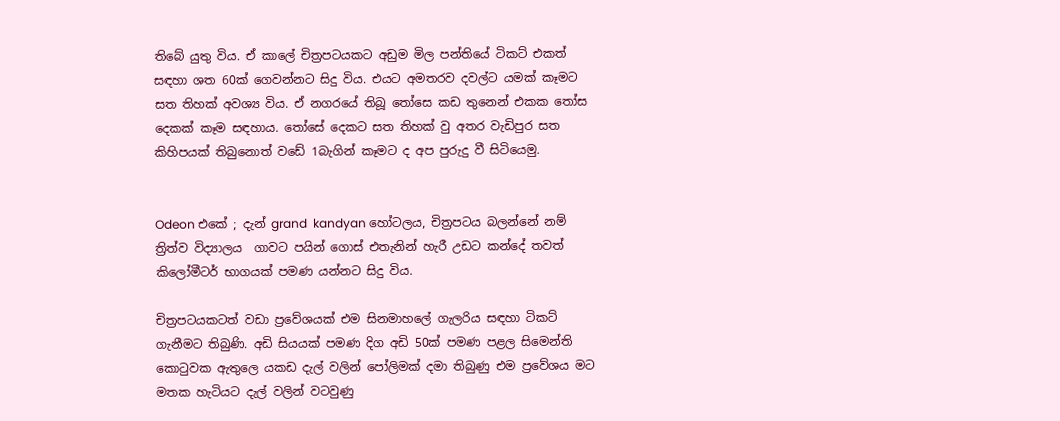තිබේ යුතු විය. ඒ කාලේ චිත්‍රපටයකට අඩුම මිල පන්තියේ ටිකට් එකත් සඳහා ශත 60ක් ගෙවන්නට සිදු විය. එයට අමතරව දවල්ට යමක් කෑමට සත තිහක් අවශ්‍ය විය. ඒ නගරයේ තිබූ තෝසෙ කඩ තුනෙන් එකක තෝස දෙකක් කෑම සඳහාය. තෝසේ දෙකට සත තිහක් වු අතර වැඩිපුර සත කිහිපයක් තිබුනොත් වඩේ 1බැගින් කෑමට ද අප පුරුදු වී සිටියෙමු.


Odeon එකේ ; දැන් grand  kandyan හෝටලය, චිත්‍රපටය බලන්නේ නම් ත්‍රිත්ව විද්‍යාලය  ගාවට පයින් ගොස් එතැනින් හැරී උඩට කන්දේ තවත් කිලෝමීටර් භාගයක් පමණ යන්නට සිදු විය.

චිත්‍රපටයකටත් වඩා ප්‍රවේශයක් එම සිනමාහලේ ගැලරිය සඳහා ටිකට් ගැනීමට තිබුණි. අඩි සියයක් පමණ දිග අඩි 50ක් පමණ පළල සිමෙන්ති කොටුවක ඇතුලෙ යකඩ දැල් වලින් පෝලිමක් දමා තිබුණු එම ප්‍රවේශය මට මතක හැටියට දැල් වලින් වටවුණු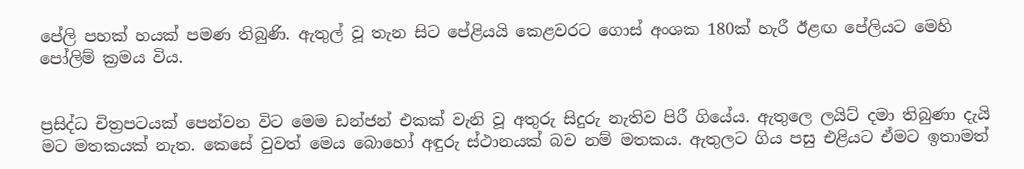පේලි පහක් හයක් පමණ තිබුණි. ඇතුල් වූ තැන සිට පේළියයි කෙළවරට ගොස් අංශක 180ක් හැරී ඊළඟ පේලියට මෙහි පෝලිම් ක්‍රමය විය.


ප්‍රසිද්ධ චිත්‍රපටයක් පෙන්වන විට මෙම ඩන්ජන් එකක් වැනි වූ අතුරු සිදුරු නැතිව පිරී ගියේය. ඇතුලෙ ලයිට් දමා තිබුණා දැයි මට මතකයක් නැත. කෙසේ වුවත් මෙය බොහෝ අඳුරු ස්ථානයක් බව නම් මතකය. ඇතුලට ගිය පසු එළියට ඒමට ඉතාමත්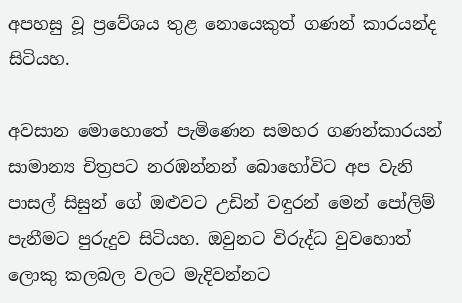අපහසු වූ ප්‍රවේශය තුළ නොයෙකුත් ගණන් කාරයන්ද සිටියහ.

අවසාන මොහොතේ පැමිණෙන සමහර ගණන්කාරයන් සාමාන්‍ය චිත්‍රපට නරඹන්නන් බොහෝවිට අප වැනි පාසල් සිසුන් ගේ ඔළුවට උඩින් වඳුරන් මෙන් පෝලිම් පැනීමට පුරුදුව සිටියහ. ඔවුනට විරුද්ධ වුවහොත් ලොකු කලබල වලට මැදිවන්නට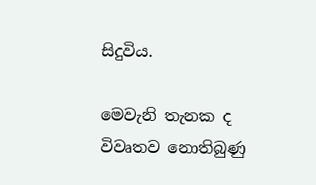සිදුවිය.

මෙවැනි තැනක ද විවෘතව නොතිබුණු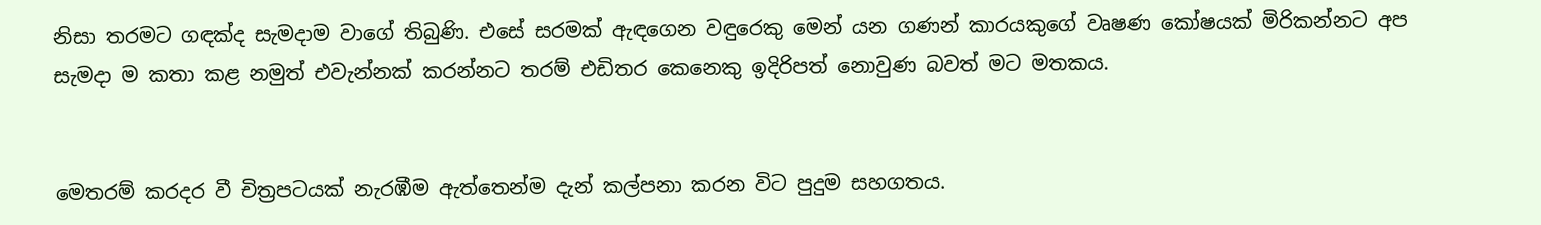නිසා තරමට ගඳක්ද සැමදාම වාගේ තිබුණි. එසේ සරමක් ඇඳගෙන වඳුරෙකු මෙන් යන ගණන් කාරයකුගේ වෘෂණ කෝෂයක් මිරිකන්නට අප සැමදා ම කතා කළ නමුත් එවැන්නක් කරන්නට තරම් එඩිතර කෙනෙකු ඉදිරිපත් නොවුණ බවත් මට මතකය.


මෙතරම් කරදර වී චිත්‍රපටයක් නැරඹීම ඇත්තෙන්ම දැන් කල්පනා කරන විට පුදුම සහගතය.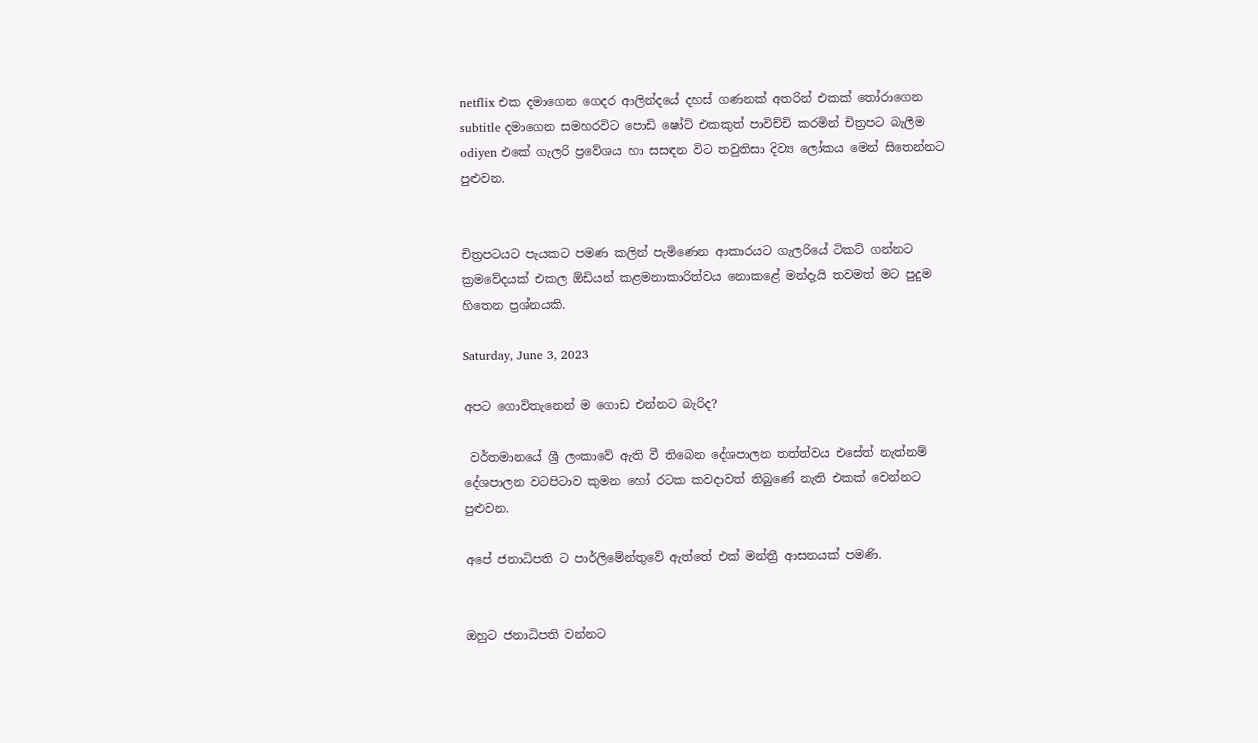netflix එක දමාගෙන ගෙදර ආලින්දයේ දහස් ගණනක් අතරින් එකක් තෝරාගෙන subtitle දමාගෙන සමහරවිට පොඩි ෂෝට් එකකුත් පාවිච්චි කරමින් චිත්‍රපට බැලීම odiyen එකේ ගැලරි ප්‍රවේශය හා සසඳන විට තවුතිසා දිව්‍ය ලෝකය මෙන් සිතෙන්නට පුළුවන.


චිත්‍රපටයට පැයකට පමණ කලින් පැමිණෙන ආකාරයට ගැලරියේ ටිකට් ගන්නට ක්‍රමවේදයක් එකල ඕඩියන් කළමනාකාරිත්වය නොකළේ මන්දැයි තවමත් මට පුදුම හිතෙන ප්‍රශ්නයකි.

Saturday, June 3, 2023

අපට ගොවිතැනෙන් ම ගොඩ එන්නට බැරිද?

 වර්තමානයේ ශ්‍රී ලංකාවේ ඇති වී තිබෙන දේශපාලන තත්ත්වය එසේත් නැත්නම් දේශපාලන වටපිටාව කුමන හෝ රටක කවදාවත් තිබුණේ නැති එකක් වෙන්නට පුළුවන.

අපේ ජනාධිපති ට පාර්ලිමේන්තුවේ ඇත්තේ එක් මන්ත්‍රී ආසනයක් පමණි.


ඔහුට ජනාධිපති වන්නට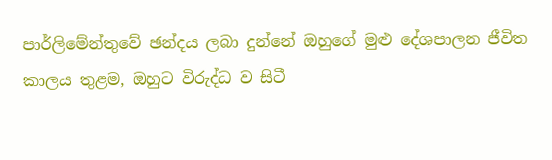පාර්ලිමේන්තුවේ ඡන්දය ලබා දුන්නේ ඔහුගේ මුළු දේශපාලන ජීවිත කාලය තුළම, ඔහුට විරුද්ධ ව සිටී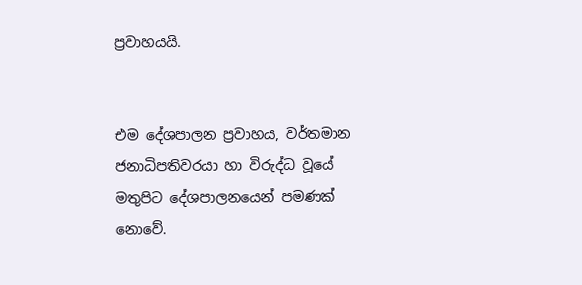ප්‍රවාහයයි.


එම දේශපාලන ප්‍රවාහය, වර්තමාන ජනාධිපතිවරයා හා විරුද්ධ වූයේ මතුපිට දේශපාලනයෙන් පමණක් නොවේ.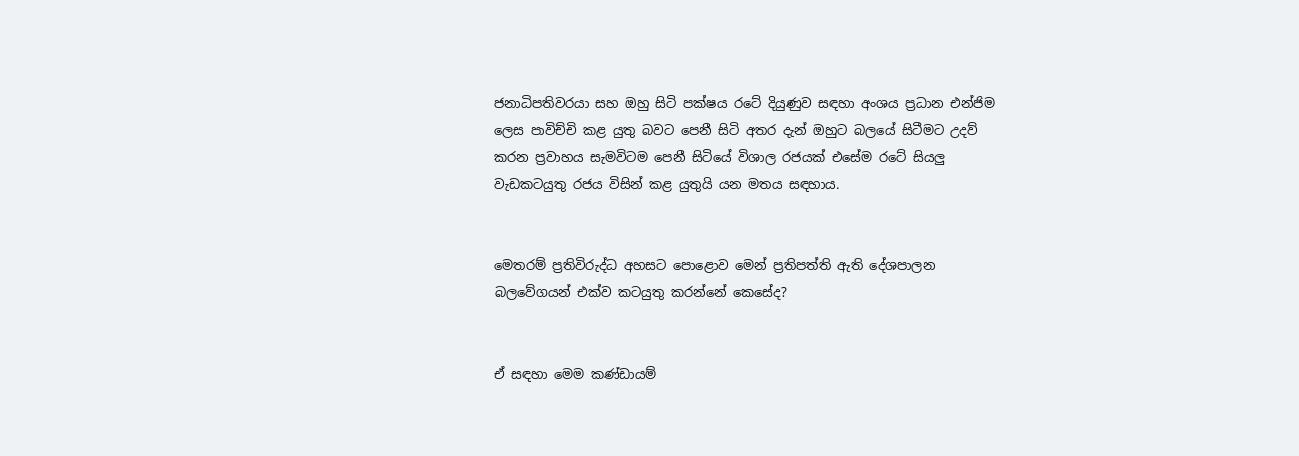ජනාධිපතිවරයා සහ ඔහු සිටි පක්ෂය රටේ දියුණුව සඳහා අංශය ප්‍රධාන එන්ජිම ලෙස පාවිච්චි කළ යුතු බවට පෙනී සිටි අතර දැන් ඔහුට බලයේ සිටීමට උදව් කරන ප්‍රවාහය සැමවිටම පෙනී සිටියේ විශාල රජයක් එසේම රටේ සියලු වැඩකටයුතු රජය විසින් කළ යුතුයි යන මතය සඳහාය.


මෙතරම් ප්‍රතිවිරුද්ධ අහසට පොළොව මෙන් ප්‍රතිපත්ති ඇති දේශපාලන බලවේගයන් එක්ව කටයුතු කරන්නේ කෙසේද?


ඒ සඳහා මෙම කණ්ඩායම්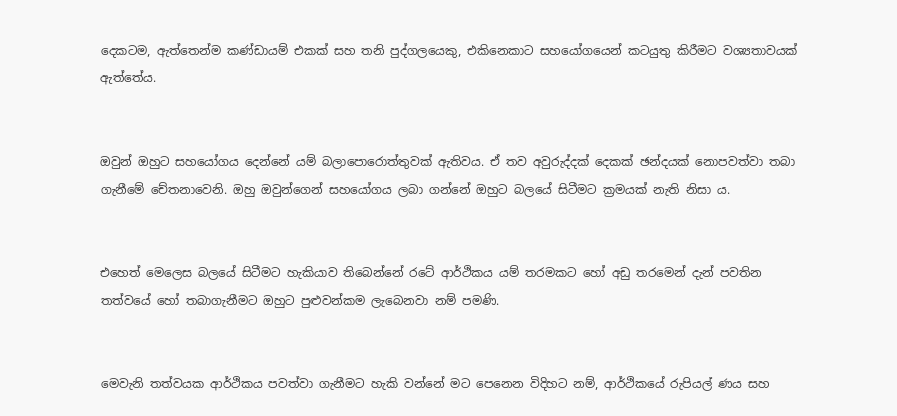දෙකටම, ඇත්තෙන්ම කණ්ඩායම් එකක් සහ තනි පුද්ගලයෙකු, එකිනෙකාට සහයෝගයෙන් කටයුතු කිරීමට වශ්‍යතාවයක් ඇත්තේය.


ඔවුන් ඔහුට සහයෝගය දෙන්නේ යම් බලාපොරොත්තුවක් ඇතිවය. ඒ තව අවුරුද්දක් දෙකක් ඡන්දයක් නොපවත්වා තබා ගැනීමේ චේතනාවෙනි. ඔහු ඔවුන්ගෙන් සහයෝගය ලබා ගන්නේ ඔහුට බලයේ සිටීමට ක්‍රමයක් නැති නිසා ය.


එහෙත් මෙලෙස බලයේ සිටීමට හැකියාව තිබෙන්නේ රටේ ආර්ථිකය යම් තරමකට හෝ අඩු තරමෙන් දැන් පවතින තත්වයේ හෝ තබාගැනීමට ඔහුට පුළුවන්කම ලැබෙනවා නම් පමණි.


මෙවැනි තත්වයක ආර්ථිකය පවත්වා ගැනීමට හැකි වන්නේ මට පෙනෙන විදිහට නම්, ආර්ථිකයේ රුපියල් ණය සහ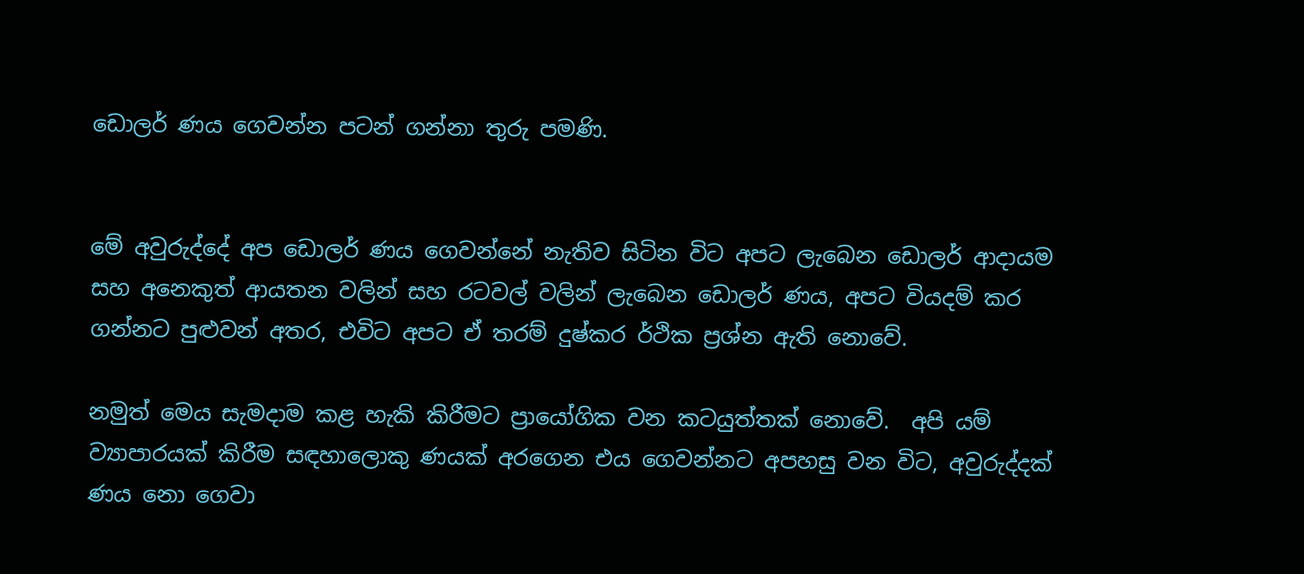ඩොලර් ණය ගෙවන්න පටන් ගන්නා තුරු පමණි.


මේ අවුරුද්දේ අප ඩොලර් ණය ගෙවන්නේ නැතිව සිටින විට අපට ලැබෙන ඩොලර් ආදායම සහ අනෙකුත් ආයතන වලින් සහ රටවල් වලින් ලැබෙන ඩොලර් ණය, අපට වියදම් කර ගන්නට පුළුවන් අතර, එවිට අපට ඒ තරම් දුෂ්කර ර්ථික ප්‍රශ්න ඇති නොවේ.

නමුත් මෙය සැමදාම කළ හැකි කිරීමට ප්‍රායෝගික වන කටයුත්තක් නොවේ.  අපි යම් ව්‍යාපාරයක් කිරීම සඳහාලොකු ණයක් අරගෙන එය ගෙවන්නට අපහසු වන විට, අවුරුද්දක් ණය නො ගෙවා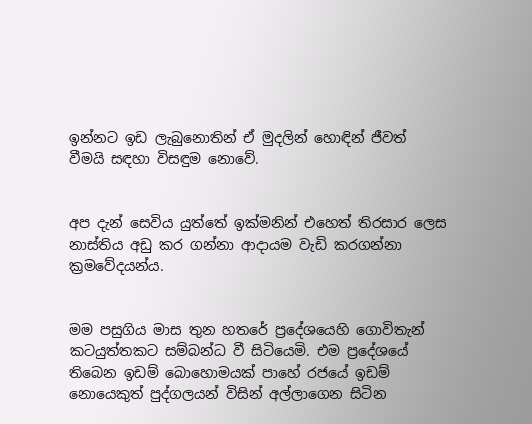ඉන්නට ඉඩ ලැබුනොතින් ඒ මුදලින් හොඳින් ජීවත් වීමයි සඳහා විසඳුම නොවේ.


අප දැන් සෙවිය යුත්තේ ඉක්මනින් එහෙත් තිරසාර ලෙස නාස්තිය අඩු කර ගන්නා ආදායම වැඩි කරගන්නා ක්‍රමවේදයන්ය.


මම පසුගිය මාස තුන හතරේ ප්‍රදේශයෙහි ගොවිතැන් කටයුත්තකට සම්බන්ධ වී සිටියෙමි. එම ප්‍රදේශයේ තිබෙන ඉඩම් බොහොමයක් පාහේ රජයේ ඉඩම් නොයෙකුත් පුද්ගලයන් විසින් අල්ලාගෙන සිටින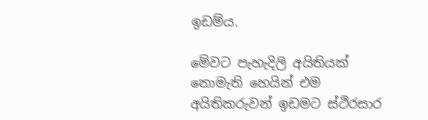ඉඩම්ය.

මේවට පැහැදිලි අයිතියක් නොමැති හෙයින් එම අයිතිකරුවන් ඉඩමට ස්ථිරසාර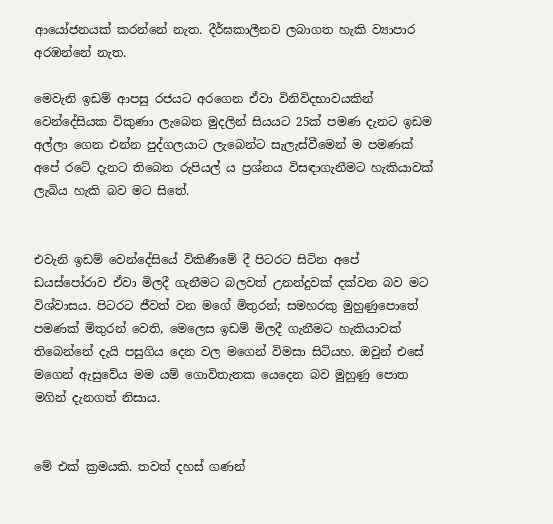ආයෝජනයක් කරන්නේ නැත. දීර්ඝකාලීනව ලබාගත හැකි ව්‍යාපාර අරඹන්නේ නැත.

මෙවැනි ඉඩම් ආපසු රජයට අරගෙන ඒවා විනිවිදභාවයකින් වෙන්දේසියක විකුණා ලැබෙන මුදලින් සියයට 25ක් පමණ දැනට ඉඩම අල්ලා ගෙන එන්න පුද්ගලයාට ලැබෙන්ට සැලැස්වීමෙන් ම පමණක් අපේ රටේ දැනට තිබෙන රුපියල් ය ප්‍රශ්නය විසඳාගැනීමට හැකියාවක් ලැබිය හැකි බව මට සිතේ.


එවැනි ඉඩම් වෙන්දේසියේ විකිණීමේ දී පිටරට සිටින අපේ ඩයස්පෝරාව ඒවා මිලදී ගැනීමට බලවත් උනන්දුවක් දක්වන බව මට විශ්වාසය. පිටරට ජීවත් වන මගේ මිතුරන්; සමහරකු මුහුණුපොතේ පමණක් මිතුරන් වෙති, මෙලෙස ඉඩම් මිලදී ගැනීමට හැකියාවක් තිබෙන්නේ දැයි පසුගිය දෙන වල මගෙන් විමසා සිටියහ. ඔවුන් එසේ මගෙන් ඇසුවේය මම යම් ගොවිතැනක යෙදෙන බව මුහුණු පොත මගින් දැනගත් නිසාය.


මේ එක් ක්‍රමයකි. තවත් දහස් ගණන්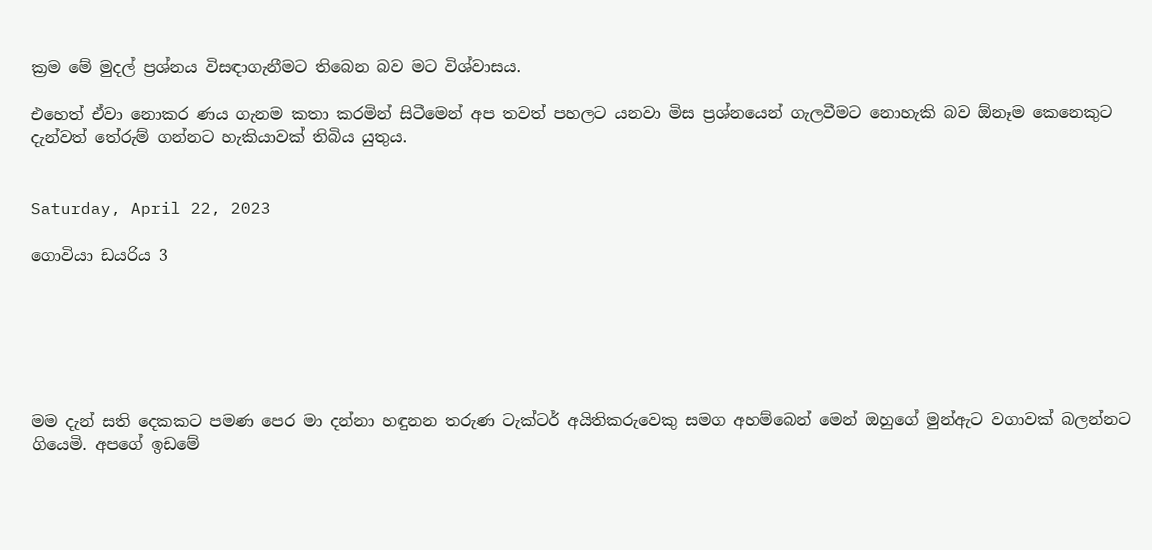ක්‍රම මේ මුදල් ප්‍රශ්නය විසඳාගැනීමට තිබෙන බව මට විශ්වාසය.

එහෙත් ඒවා නොකර ණය ගැනම කතා කරමින් සිටීමෙන් අප තවත් පහලට යනවා මිස ප්‍රශ්නයෙන් ගැලවීමට නොහැකි බව ඕනෑම කෙනෙකුට දැන්වත් තේරුම් ගන්නට හැකියාවක් තිබිය යුතුය.


Saturday, April 22, 2023

ගොවියා ඩයරිය 3






මම දැන් සති දෙකකට පමණ පෙර මා දන්නා හඳුනන තරුණ ටැක්ටර් අයිතිකරුවෙකු සමග අහම්බෙන් මෙන් ඔහුගේ මුන්ඇට වගාවක් බලන්නට ගියෙමි. අපගේ ඉඩමේ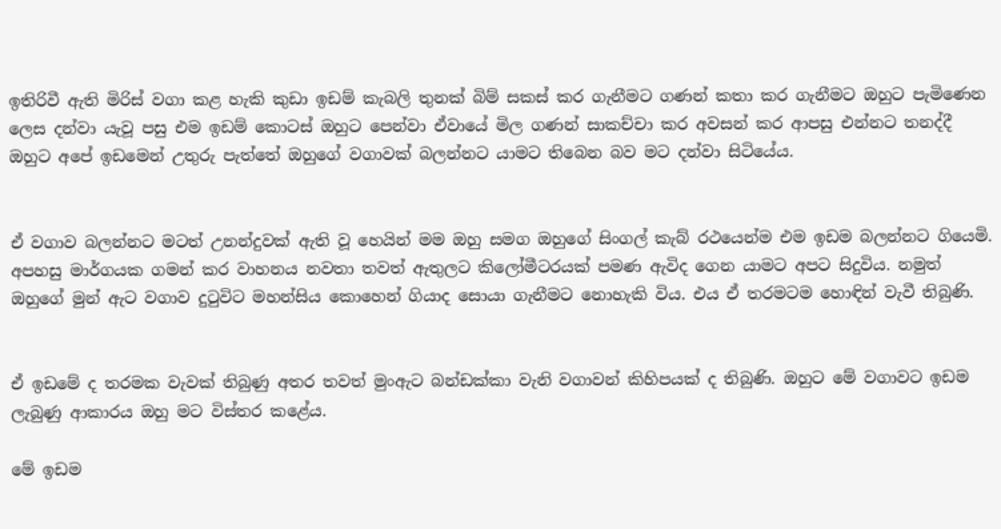ඉතිරිවී ඇති මිරිස් වගා කළ හැකි කුඩා ඉඩම් කැබලි තුනක් බිම් සකස් කර ගැනීමට ගණන් කතා කර ගැනීමට ඔහුට පැමිණෙන ලෙස දන්වා යැවූ පසු එම ඉඩම් කොටස් ඔහුට පෙන්වා ඒවායේ මිල ගණන් සාකච්චා කර අවසන් කර ආපසු එන්නට තනද්දී ඔහුට අපේ ඉඩමෙන් උතුරු පැත්තේ ඔහුගේ වගාවක් බලන්නට යාමට තිබෙන බව මට දන්වා සිටියේය.


ඒ වගාව බලන්නට මටත් උනන්දුවක් ඇති වූ හෙයින් මම ඔහු සමග ඔහුගේ සිංගල් කැබ් රථයෙන්ම එම ඉඩම බලන්නට ගියෙමි. අපහසු මාර්ගයක ගමන් කර වාහනය නවතා තවත් ඇතුලට කිලෝමීටරයක් පමණ ඇවිද ගෙන යාමට අපට සිදුවිය. නමුත් ඔහුගේ මුන් ඇට වගාව දුටුවිට මහන්සිය කොහෙන් ගියාද සොයා ගැනීමට නොහැකි විය. එය ඒ තරමටම හොඳින් වැවී තිබුණි.


ඒ ඉඩමේ ද තරමක වැවක් තිබුණු අතර තවත් මුංඇට බන්ඩක්කා වැනි වගාවන් කිහිපයක් ද තිබුණි. ඔහුට මේ වගාවට ඉඩම ලැබුණු ආකාරය ඔහු මට විස්තර කළේය.

මේ ඉඩම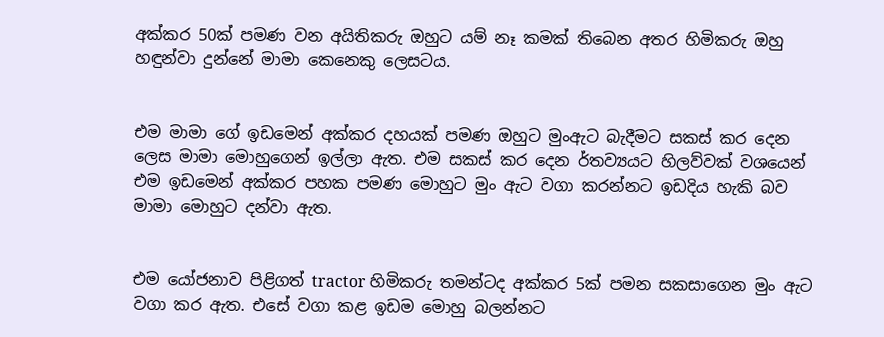අක්කර 50ක් පමණ වන අයිතිකරු ඔහුට යම් නෑ කමක් තිබෙන අතර හිමිකරු ඔහු හඳුන්වා දුන්නේ මාමා කෙනෙකු ලෙසටය.


එම මාමා ගේ ඉඩමෙන් අක්කර දහයක් පමණ ඔහුට මුංඇට බැදීමට සකස් කර දෙන ලෙස මාමා මොහුගෙන් ඉල්ලා ඇත. එම සකස් කර දෙන ර්තව්‍යයට හිලව්වක් වශයෙන් එම ඉඩමෙන් අක්කර පහක පමණ මොහුට මුං ඇට වගා කරන්නට ඉඩදිය හැකි බව මාමා මොහුට දන්වා ඇත.


එම යෝජනාව පිළිගත් tractor හිමිකරු තමන්ටද අක්කර 5ක් පමන සකසාගෙන මුං ඇට වගා කර ඇත. එසේ වගා කළ ඉඩම මොහු බලන්නට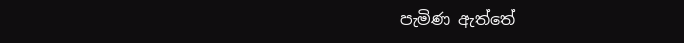පැමිණ ඇත්තේ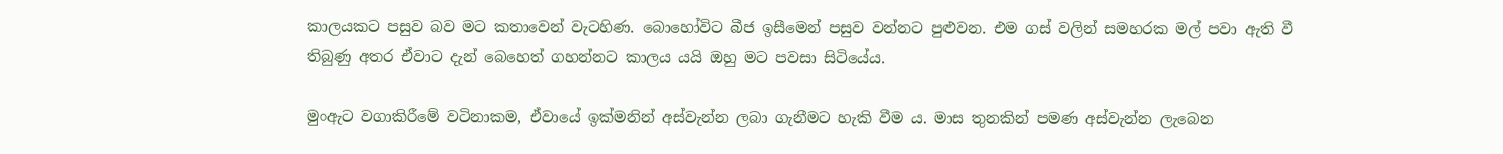කාලයකට පසුව බව මට කතාවෙන් වැටහිණ. බොහෝවිට බීජ ඉසීමෙන් පසුව වන්නට පුළුවන. එම ගස් වලින් සමහරක මල් පවා ඇති වී තිබුණු අතර ඒවාට දැන් බෙහෙත් ගහන්නට කාලය යයි ඔහු මට පවසා සිටියේය.

මුංඇට වගාකිරීමේ වටිනාකම, ඒවායේ ඉක්මනින් අස්වැන්න ලබා ගැනීමට හැකි වීම ය. මාස තුනකින් පමණ අස්වැන්න ලැබෙන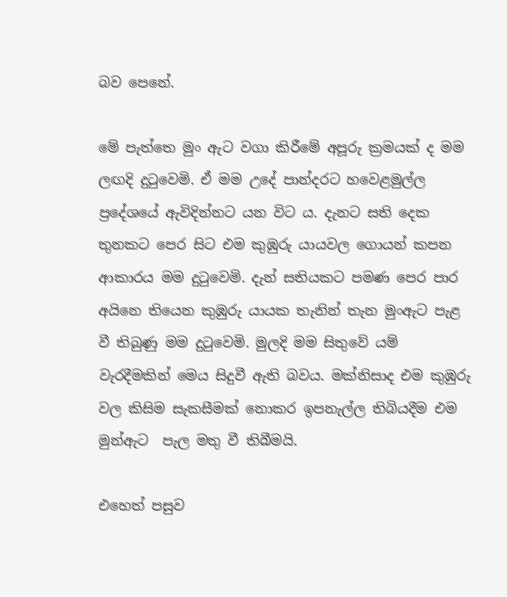බව පෙනේ.

මේ පැත්තෙ මුං ඇට වගා කිරීමේ අපූරු ක්‍රමයක් ද මම ලඟදි දුටුවෙමි. ඒ මම උදේ පාන්දරට හවෙළමුල්ල ප්‍රදේශයේ ඇවිදින්නට යන විට ය. දැනට සති දෙක තුනකට පෙර සිට එම කුඹුරු යායවල ගොයන් කපන ආකාරය මම දුටුවෙමි. දැන් සතියකට පමණ පෙර පාර අයිනෙ තියෙන කුඹුරු යායක තැනින් තැන මුංඇට පැළ වී තිබුණු මම දුටුවෙමි. මුලදි මම සිතුවේ යම් වැරදීමකින් මෙය සිදුවී ඇති බවය. මක්නිසාද එම කුඹුරු වල කිසිම සැකසීමක් නොකර ඉපනැල්ල තිබියදීම එම මුන්ඇට  පැල මතු වී තිබීමයි.

එහෙත් පසුව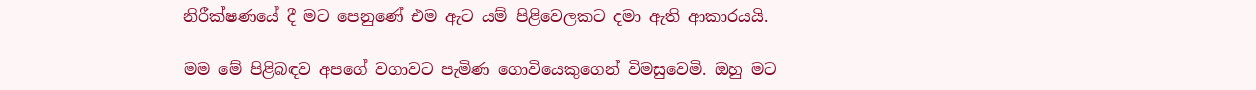නිරීක්ෂණයේ දී මට පෙනුණේ එම ඇට යම් පිළිවෙලකට දමා ඇති ආකාරයයි.

මම මේ පිළිබඳව අපගේ වගාවට පැමිණ ගොවියෙකුගෙන් විමසුවෙමි. ඔහු මට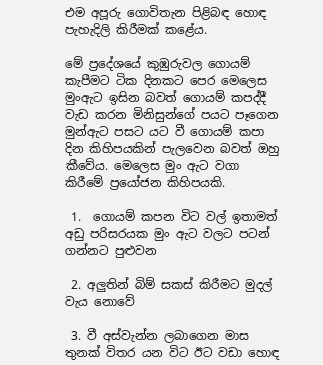එම අපූරු ගොවිතැන පිළිබඳ හොඳ පැහැදිලි කිරීමක් කළේය.

මේ ප්‍රදේශයේ කුඹුරුවල ගොයම් කැපීමට ටික දිනකට පෙර මෙලෙස මුංඇට ඉසින බවත් ගොයම් කපද්දී වැඩ කරන මිනිසුන්ගේ පයට පෑගෙන මුන්ඇට පසට යට වී ගොයම් කපා දින කිහිපයකින් පැලවෙන බවත් ඔහු කීවේය. මෙලෙස මුං ඇට වගා කිරීමේ ප්‍රයෝජන කිහිපයකි.

 1.  ගොයම් කපන විට වල් ඉතාමත් අඩු පරිසරයක මුං ඇට වලට පටන් ගන්නට පුළුවන

 2. අලුතින් බිම් සකස් කිරීමට මුදල් වැය නොවේ

 3. වී අස්වැන්න ලබාගෙන මාස තුනක් විතර යන විට ඊට වඩා හොඳ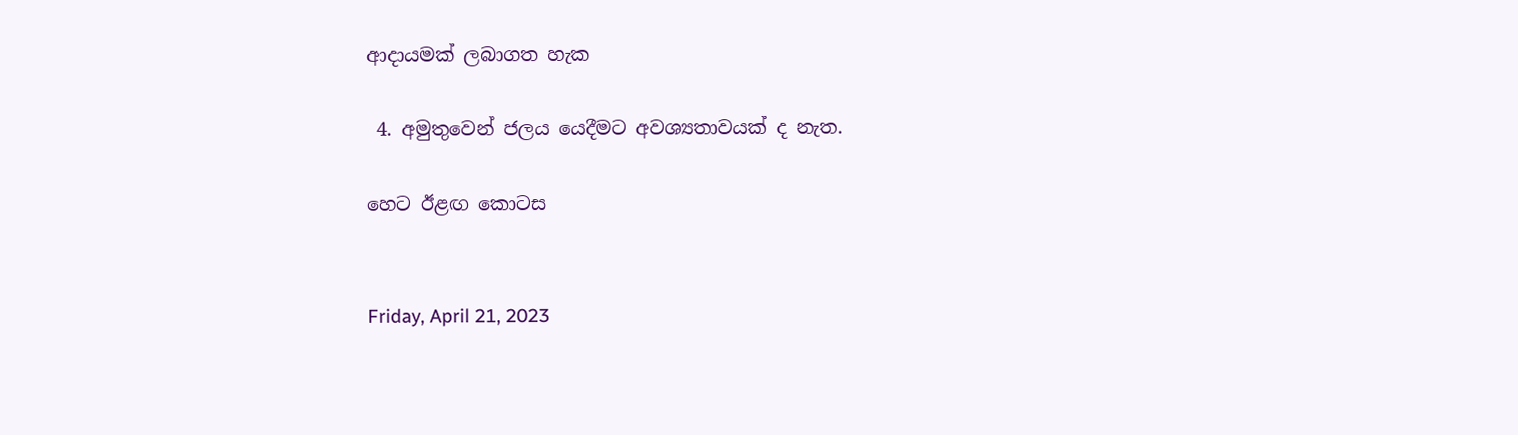ආදායමක් ලබාගත හැක

 4. අමුතුවෙන් ජලය යෙදීමට අවශ්‍යතාවයක් ද නැත.

හෙට ඊළඟ කොටස


Friday, April 21, 2023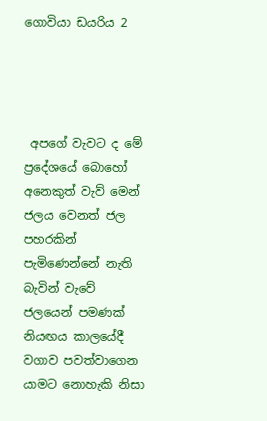ගොවියා ඩයරිය 2




 අපගේ වැවට ද මේ ප්‍රදේශයේ බොහෝ අනෙකුත් වැව් මෙන් ජලය වෙනත් ජල පහරකින් පැමිණෙන්නේ නැති බැවින් වැවේ ජලයෙන් පමණක් නියඟය කාලයේදී වගාව පවත්වාගෙන යාමට නොහැකි නිසා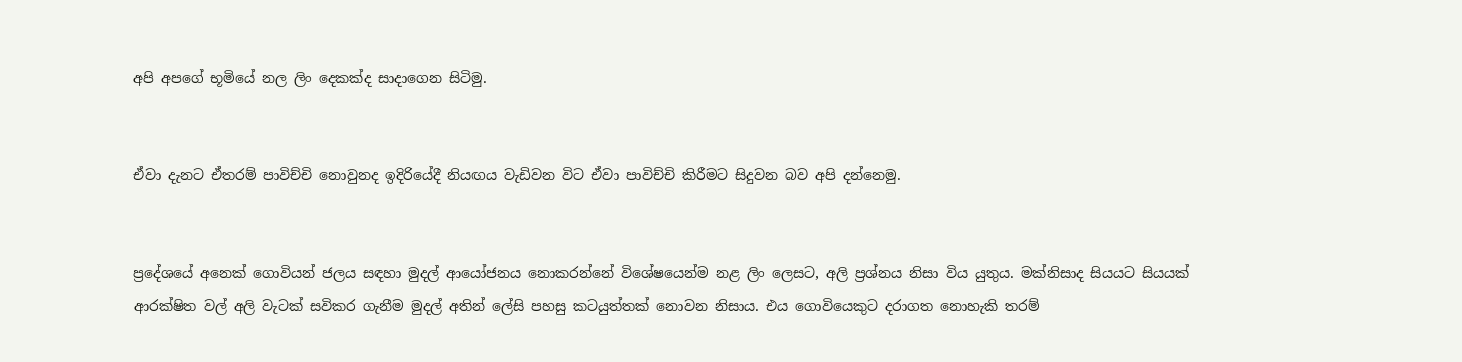අපි අපගේ භූමියේ නල ලිං දෙකක්ද සාදාගෙන සිටිමු.


ඒවා දැනට ඒතරම් පාවිච්චි නොවුනද ඉදිරියේදී නියඟය වැඩිවන විට ඒවා පාවිච්චි කිරීමට සිදුවන බව අපි දන්නෙමු.


ප්‍රදේශයේ අනෙක් ගොවියන් ජලය සඳහා මුදල් ආයෝජනය නොකරන්නේ විශේෂයෙන්ම නළ ලිං ලෙසට, අලි ප්‍රශ්නය නිසා විය යුතුය. මක්නිසාද සියයට සියයක් ආරක්ෂිත වල් අලි වැටක් සවිකර ගැනීම මුදල් අතින් ලේසි පහසු කටයුත්තක් නොවන නිසාය. එය ගොවියෙකුට දරාගත නොහැකි තරම්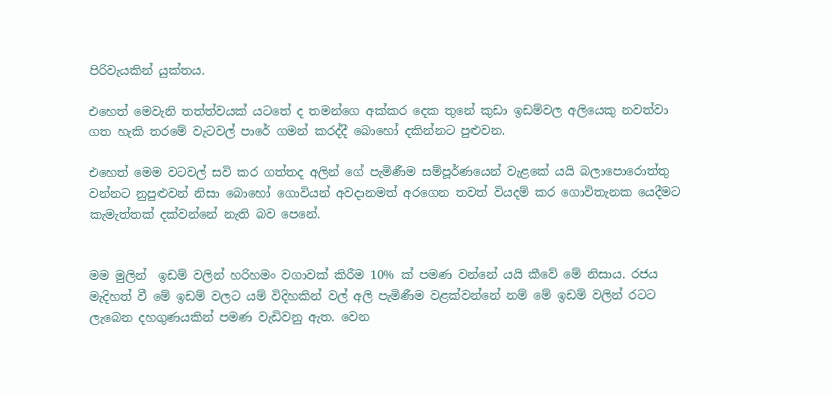පිරිවැයකින් යුක්තය.

එහෙත් මෙවැනි තත්ත්වයක් යටතේ ද තමන්ගෙ අක්කර දෙක තුනේ කුඩා ඉඩම්වල අලියෙකු නවත්වා ගත හැකි තරමේ වැටවල් පාරේ ගමන් කරද්දී බොහෝ දකින්නට පුළුවන.

එහෙත් මෙම වටවල් සවි කර ගත්තද අලින් ගේ පැමිණීම සම්පූර්ණයෙන් වැළකේ යයි බලාපොරොත්තු වන්නට නුපුළුවන් නිසා බොහෝ ගොවියන් අවදානමත් අරගෙන තවත් වියදම් කර ගොවිතැනක යෙදීමට කැමැත්තක් දක්වන්නේ නැති බව පෙනේ.


මම මුලින්  ඉඩම් වලින් හරිහමං වගාවක් කිරීම 10% ක් පමණ වන්නේ යයි කීවේ මේ නිසාය. රජය මැදිහත් වී මේ ඉඩම් වලට යම් විදිහකින් වල් අලි පැමිණීම වළක්වන්නේ නම් මේ ඉඩම් වලින් රටට ලැබෙන දහගුණයකින් පමණ වැඩිවනු ඇත. වෙන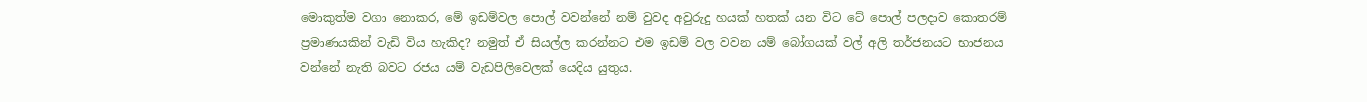මොකුත්ම වගා නොකර, මේ ඉඩම්වල පොල් වවන්නේ නම් වුවද අවුරුදු හයක් හතක් යන විට ටේ පොල් පලදාව කොතරම් ප්‍රමාණයකින් වැඩි විය හැකිද? නමුත් ඒ සියල්ල කරන්නට එම ඉඩම් වල වවන යම් බෝගයක් වල් අලි තර්ජනයට භාජනය වන්නේ නැති බවට රජය යම් වැඩපිලිවෙලක් යෙදිය යුතුය.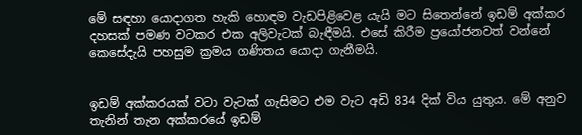මේ සඳහා යොදාගත හැකි හොඳම වැඩපිළිවෙළ යැයි මට සිතෙන්නේ ඉඩම් අක්කර දහසක් පමණ වටකර එක අලිවැටක් බැඳීමයි. එසේ කිරීම ප්‍රයෝජනවත් වන්නේ කෙසේදැයි පහසුම ක්‍රමය ගණිතය යොදා ගැනීමයි.


ඉඩම් අක්කරයක් වටා වැටක් ගැසිමට එම වැට අඩි 834 දික් විය යුතුය. මේ අනුව තැනින් තැන අක්කරයේ ඉඩම්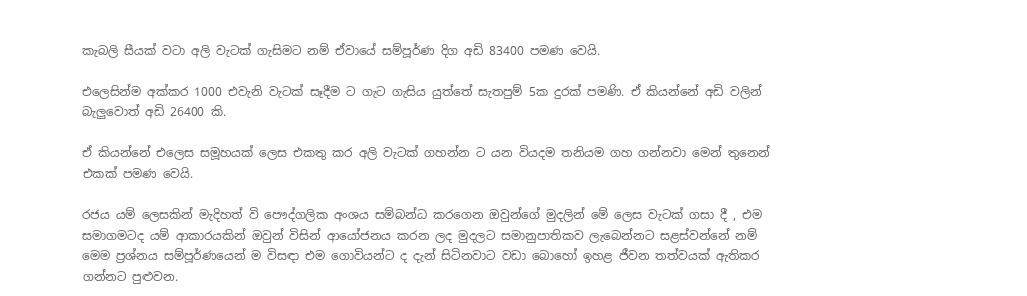කැබලි සීයක් වටා අලි වැටක් ගැසිමට නම් ඒවායේ සම්පූර්ණ දිග අඩි 83400 පමණ වෙයි.

එලෙසින්ම අක්කර 1000 එවැනි වැටක් සෑදීම ට ගැට ගැසිය යුත්තේ සැතපුම් 5ක දුරක් පමණි. ඒ කියන්නේ අඩි වලින් බැලුවොත් අඩි 26400 කි.

ඒ කියන්නේ එලෙස සමූහයක් ලෙස එකතු කර අලි වැටක් ගහන්න ට යන වියදම තනියම ගහ ගන්නවා මෙන් තුනෙන් එකක් පමණ වෙයි.

රජය යම් ලෙසකින් මැදිහත් වි පෞද්ගලික අංශය සම්බන්ධ කරගෙන ඔවුන්ගේ මුදලින් මේ ලෙස වැටක් ගසා දී , එම සමාගමටද යම් ආකාරයකින් ඔවුන් විසින් ආයෝජනය කරන ලද මුදලට සමානුපාතිකව ලැබෙන්නට සළස්වන්නේ නම් මෙම ප්‍රශ්නය සම්පූර්ණයෙන් ම විසඳා එම ගොවියන්ට ද දැන් සිටිනවාට වඩා බොහෝ ඉහළ ජීවන තත්වයක් ඇතිකර ගන්නට පුළුවන.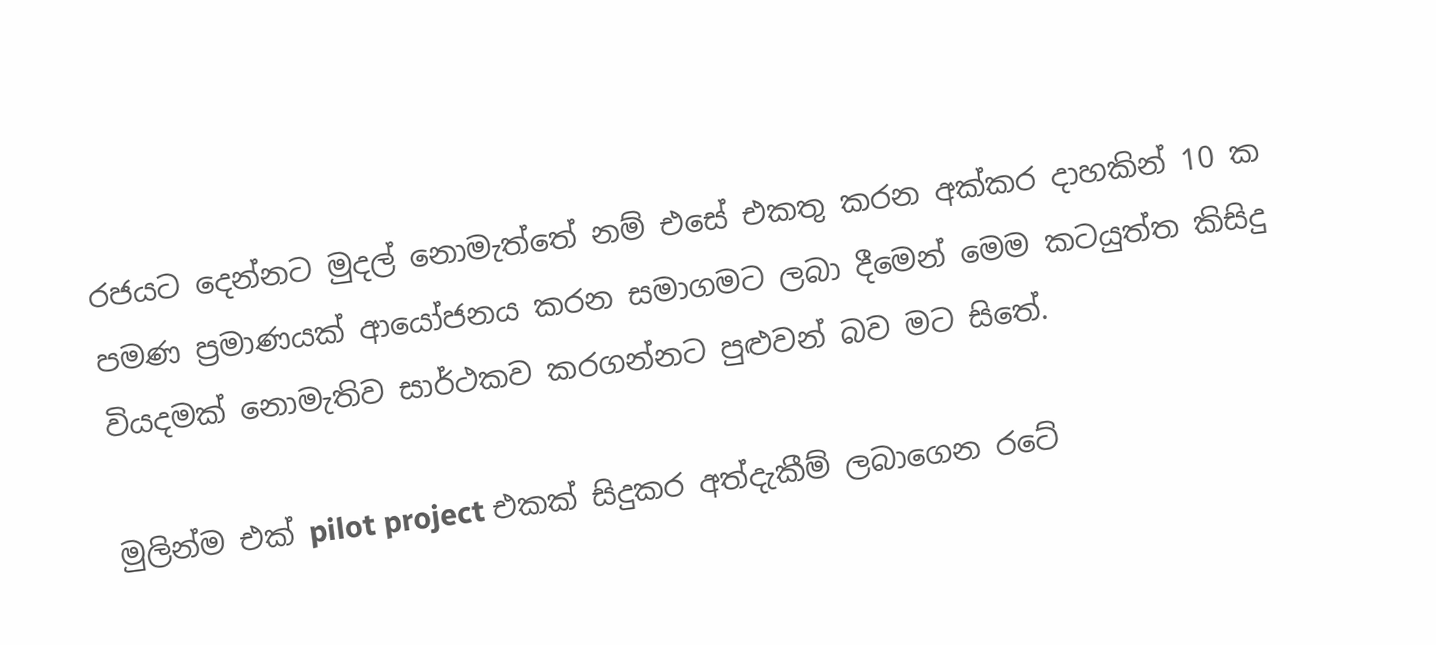රජයට දෙන්නට මුදල් නොමැත්තේ නම් එසේ එකතු කරන අක්කර දාහකින් 10 ක පමණ ප්‍රමාණයක් ආයෝජනය කරන සමාගමට ලබා දීමෙන් මෙම කටයුත්ත කිසිදු වියදමක් නොමැතිව සාර්ථකව කරගන්නට පුළුවන් බව මට සිතේ.

මුලින්ම එක් pilot project එකක් සිදුකර අත්දැකීම් ලබාගෙන රටේ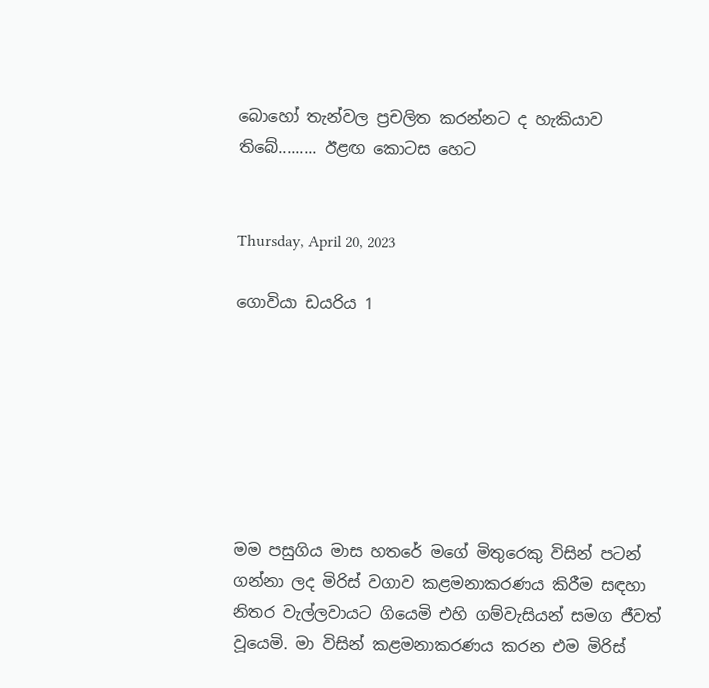බොහෝ තැන්වල ප්‍රචලිත කරන්නට ද හැකියාව තිබේ......... ඊළඟ කොටස හෙට


Thursday, April 20, 2023

ගොවියා ඩයරිය 1







මම පසුගිය මාස හතරේ මගේ මිතුරෙකු විසින් පටන් ගන්නා ලද මිරිස් වගාව කළමනාකරණය කිරීම සඳහා නිතර වැල්ලවායට ගියෙමි එහි ගම්වැසියන් සමග ජීවත් වූයෙමි. මා විසින් කළමනාකරණය කරන එම මිරිස්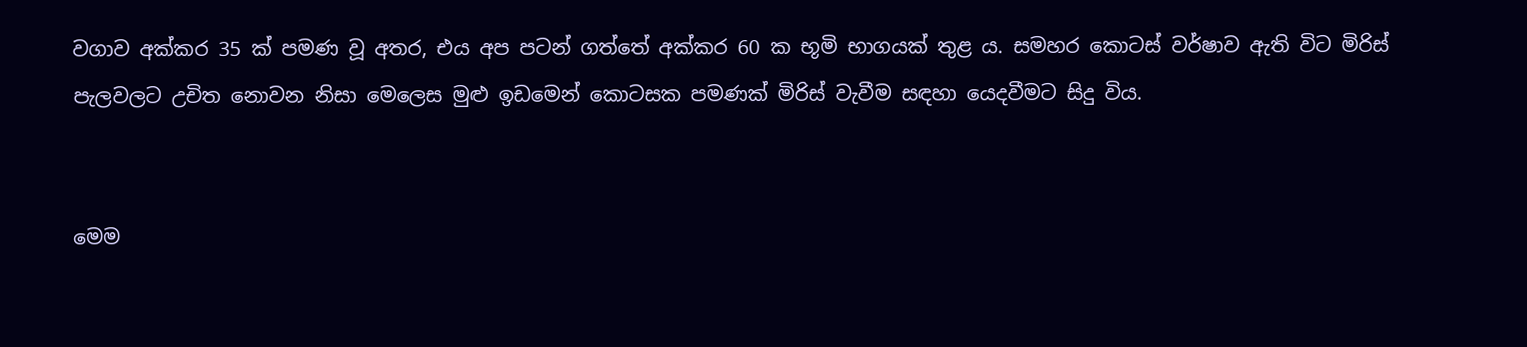වගාව අක්කර 35 ක් පමණ වූ අතර, එය අප පටන් ගත්තේ අක්කර 60 ක භූමි භාගයක් තුළ ය. සමහර කොටස් වර්ෂාව ඇති විට මිරිස් පැලවලට උචිත නොවන නිසා මෙලෙස මුළු ඉඩමෙන් කොටසක පමණක් මිරිස් වැවීම සඳහා යෙදවීමට සිදු විය.


මෙම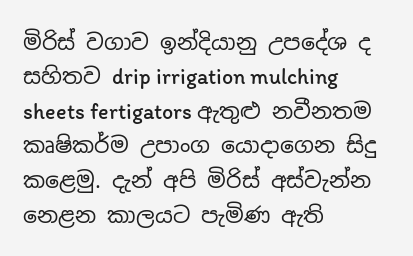මිරිස් වගාව ඉන්දියානු උපදේශ ද සහිතව drip irrigation mulching sheets fertigators ඇතුළු නවීනතම කෘෂිකර්ම උපාංග යොදාගෙන සිදු කළෙමු. දැන් අපි මිරිස් අස්වැන්න නෙළන කාලයට පැමිණ ඇති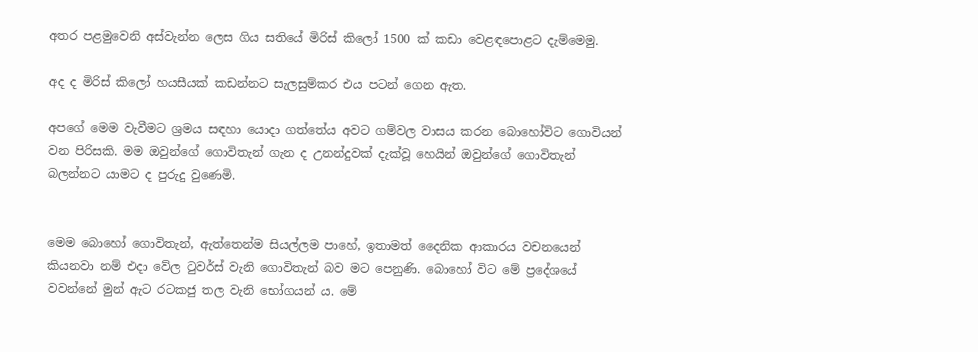අතර පළමුවෙනි අස්වැන්න ලෙස ගිය සතියේ මිරිස් කිලෝ 1500 ක් කඩා වෙළඳපොළට දැම්මෙමු.

අද ද මිරිස් කිලෝ හයසීයක් කඩන්නට සැලසුම්කර එය පටන් ගෙන ඇත.

අපගේ මෙම වැවීමට ශ්‍රමය සඳහා යොදා ගත්තේය අවට ගම්වල වාසය කරන බොහෝවිට ගොවියන් වන පිරිසකි. මම ඔවුන්ගේ ගොවිතැන් ගැන ද උනන්දුවක් දැක්වූ හෙයින් ඔවුන්ගේ ගොවිතැන් බලන්නට යාමට ද පුරුදු වුණෙමි.


මෙම බොහෝ ගොවිතැන්, ඇත්තෙන්ම සියල්ලම පාහේ, ඉතාමත් දෛනික ආකාරය වචනයෙන් කියනවා නම් එදා වේල ටුවර්ස් වැනි ගොවිතැන් බව මට පෙනුණි. බොහෝ විට මේ ප්‍රදේශයේ වවන්නේ මුන් ඇට රටකජු තල වැනි භෝගයන් ය. මේ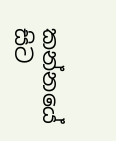කන්නයේ සිට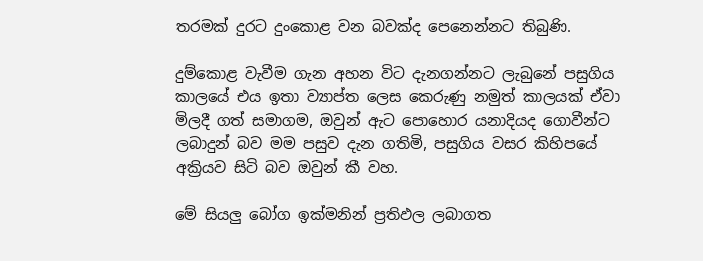තරමක් දුරට දුංකොළ වන බවක්ද පෙනෙන්නට තිබුණි.

දුම්කොළ වැවීම ගැන අහන විට දැනගන්නට ලැබුනේ පසුගිය කාලයේ එය ඉතා ව්‍යාප්ත ලෙස කෙරුණු නමුත් කාලයක් ඒවා මිලදී ගත් සමාගම, ඔවුන් ඇට පොහොර යනාදියද ගොවීන්ට ලබාදුන් බව මම පසුව දැන ගතිමි, පසුගිය වසර කිහිපයේ අක්‍රියව සිටි බව ඔවුන් කී වහ.

මේ සියලු බෝග ඉක්මනින් ප්‍රතිඵල ලබාගත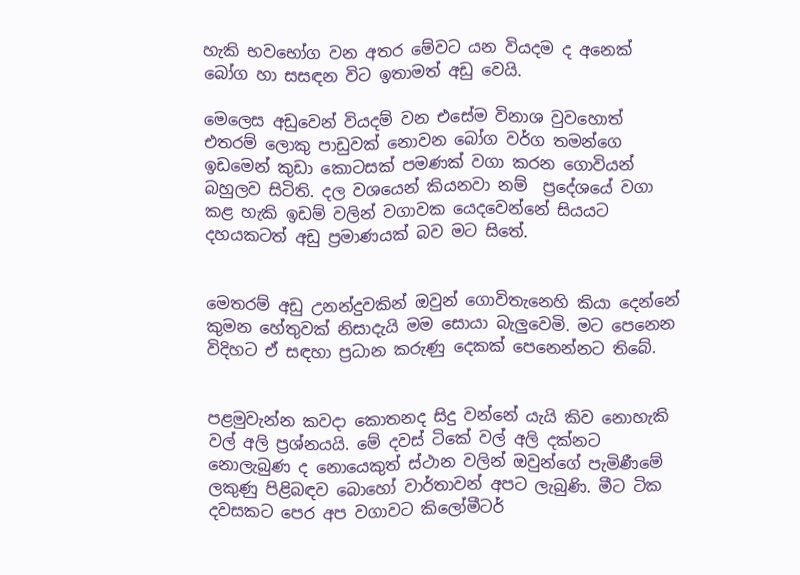හැකි භවභෝග වන අතර මේවට යන වියදම ද අනෙක් බෝග හා සසඳන විට ඉතාමත් අඩු වෙයි.

මෙලෙස අඩුවෙන් වියදම් වන එසේම විනාශ වුවහොත් එතරම් ලොකු පාඩුවක් නොවන බෝග වර්ග තමන්ගෙ ඉඩමෙන් කුඩා කොටසක් පමණක් වගා කරන ගොවියන් බහුලව සිටිති. දල වශයෙන් කියනවා නම්  ප්‍රදේශයේ වගා කළ හැකි ඉඩම් වලින් වගාවක යෙදවෙන්නේ සියයට දහයකටත් අඩු ප්‍රමාණයක් බව මට සිතේ.


මෙතරම් අඩු උනන්දුවකින් ඔවුන් ගොවිතැනෙහි කියා දෙන්නේ කුමන හේතුවක් නිසාදැයි මම සොයා බැලුවෙමි. මට පෙනෙන විදිහට ඒ සඳහා ප්‍රධාන කරුණු දෙකක් පෙනෙන්නට තිබේ.


පළමුවැන්න කවදා කොතනද සිදු වන්නේ යැයි කිව නොහැකි වල් අලි ප්‍රශ්නයයි. මේ දවස් ටිකේ වල් අලි දක්නට නොලැබුණ ද නොයෙකුත් ස්ථාන වලින් ඔවුන්ගේ පැමිණීමේ ලකුණු පිළිබඳව බොහෝ වාර්තාවන් අපට ලැබුණි. මීට ටික දවසකට පෙර අප වගාවට කිලෝමීටර්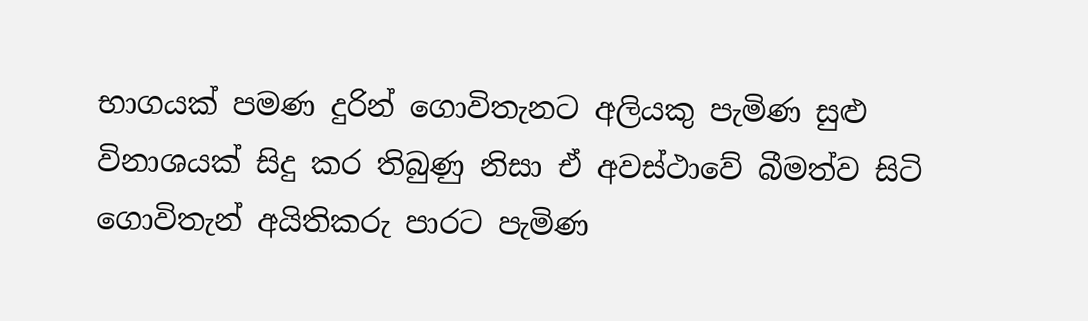භාගයක් පමණ දුරින් ගොවිතැනට අලියකු පැමිණ සුළු විනාශයක් සිදු කර තිබුණු නිසා ඒ අවස්ථාවේ බීමත්ව සිටි ගොවිතැන් අයිතිකරු පාරට පැමිණ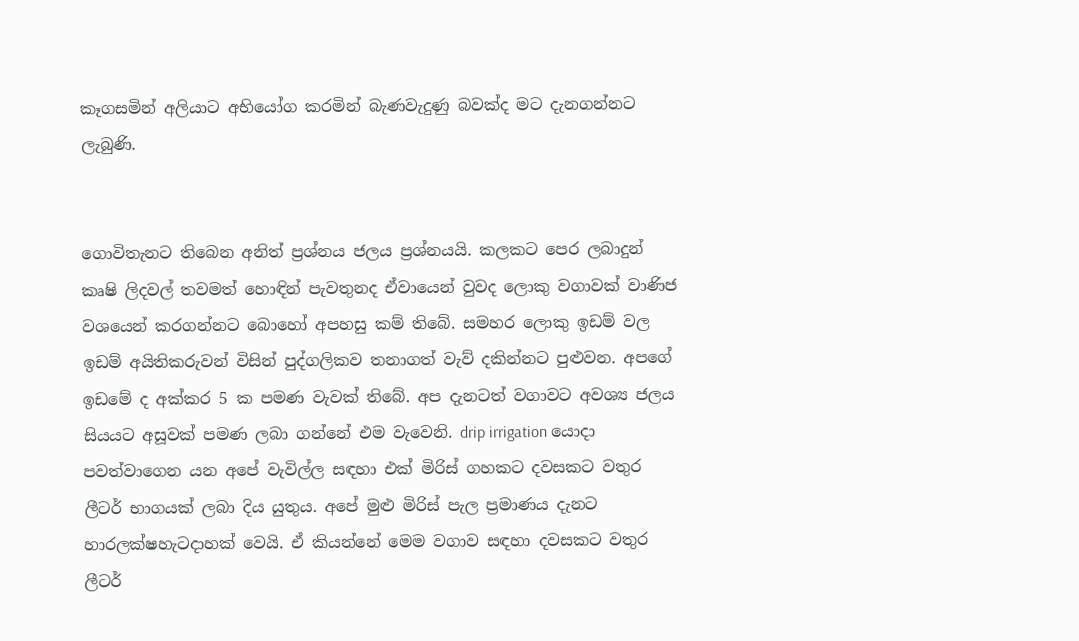කෑගසමින් අලියාට අභියෝග කරමින් බැණවැදුණු බවක්ද මට දැනගන්නට ලැබුණි.


ගොවිතැනට තිබෙන අනිත් ප්‍රශ්නය ජලය ප්‍රශ්නයයි. කලකට පෙර ලබාදුන් කෘෂි ලිදවල් තවමත් හොඳින් පැවතුනද ඒවායෙන් වුවද ලොකු වගාවක් වාණිජ වශයෙන් කරගන්නට බොහෝ අපහසු කම් තිබේ. සමහර ලොකු ඉඩම් වල ඉඩම් අයිතිකරුවන් විසින් පුද්ගලිකව තනාගත් වැව් දකින්නට පුළුවන. අපගේ ඉඩමේ ද අක්කර 5 ක පමණ වැවක් තිබේ. අප දැනටත් වගාවට අවශ්‍ය ජලය සියයට අසූවක් පමණ ලබා ගන්නේ එම වැවෙනි. drip irrigation යොදා පවත්වාගෙන යන අපේ වැවිල්ල සඳහා එක් මිරිස් ගහකට දවසකට වතුර ලීටර් භාගයක් ලබා දිය යුතුය. අපේ මුළු මිරිස් පැල ප්‍රමාණය දැනට හාරලක්ෂහැටදාහක් වෙයි. ඒ කියන්නේ මෙම වගාව සඳහා දවසකට වතුර ලීටර්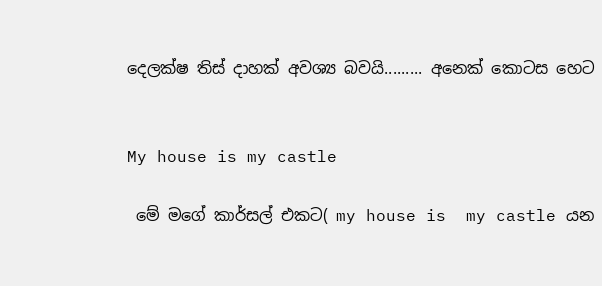දෙලක්ෂ තිස් දාහක් අවශ්‍ය බවයි......... අනෙක් කොටස හෙට


My house is my castle

 මේ මගේ කාර්සල් එකට( my house is  my castle යන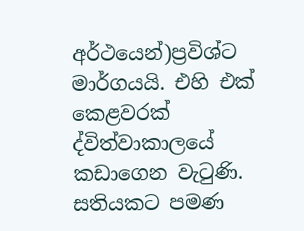අර්ථයෙන්)ප්‍රවිශ්ට මාර්ගයයි. එහි එක් කෙළවරක් ද්විත්වාකාලයේ කඩාගෙන වැටුණි.  සතියකට පමණ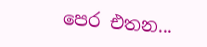පෙර එතන...